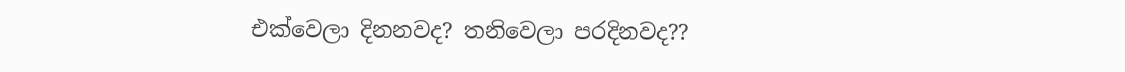එක්වෙලා දිනනවද? තනිවෙලා පරදිනවද??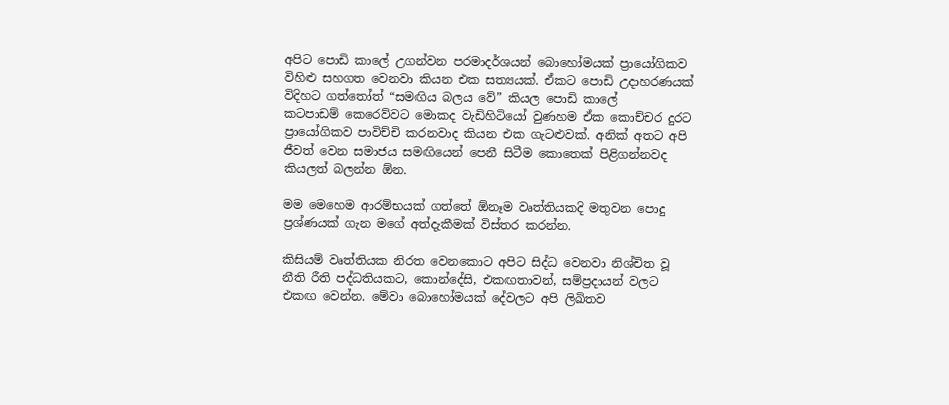අපිට පොඩි කාලේ උගන්වන පරමාදර්ශයන් බොහෝමයක් ප්‍රායෝගිකව විහිළු සහගත වෙනවා කියන එක සත්‍යයක්. ඒකට පොඩි උදාහරණයක් විදිහට ගත්තෝත් “සමඟිය බලය වේ” කියල පොඩි කාලේ කටපාඩම් ‍කෙරෙව්වට මොකද වැඩිහිටියෝ වුණහම ඒක කොච්චර දුරට ප්‍රායෝගිකව පාවිච්චි කරනවාද කියන එක ගැටළුවක්. අනික් අතට අපි ජීවත් වෙන සමාජ‍ය සමඟියෙන් පෙනී සිටීම කොතෙක් පිළිගන්නවද කියලත් බලන්න ඕන.

මම මෙහෙම ආරම්භයක් ගත්තේ ඕනෑම වෘත්තියකදි මතුවන පොදු ප්‍රශ්ණයක් ගැන මගේ අත්දැකීමක් විස්තර කරන්න.

කිසියම් වෘත්තියක නිරත‍ වෙනකොට අපිට සිද්ධ වෙනවා නිශ්චිත වූ නීති රීති පද්ධතියකට, කොන්දේසි, එකඟතාවන්, සම්ප්‍රදායන් වලට එකඟ‍ වෙන්න. මේවා බොහෝමයක් දේවලට අපි ලිඛිතව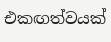එකඟත්වයක්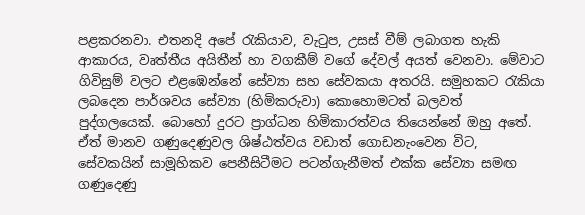පළකරනවා. එතනදි අපේ රැකියාව, වැටුප, උසස් වීම් ලබාගත හැකි ආකාරය, වෘත්තීය අයිතීන් හා වගකීම් වගේ දේවල් අයත් වෙනවා. මේවාට ගිවිසුම් වලට එළඹෙන්නේ සේව්‍යා සහ සේවකයා අතරයි. සමුහකට රැකියා ලබදෙන පාර්ශවය සේව්‍යා (හිමිකරුවා) කොහොමටත් බලවත් පුද්ගලයෙක්. බොහෝ දුරට ප්‍රාග්ධන හිමිකාරත්වය තියෙන්නේ ඔහු අතේ. ඒත් මානව ගණුදෙණුවල ශිෂ්ඨත්වය වඩාත් ගොඩනැංවෙන විට, සේවකයින් සාමූහිකව පෙනීසිටීමට පටන්ගැනීමත් එක්ක සේව්‍යා සමඟ ගණුදෙණු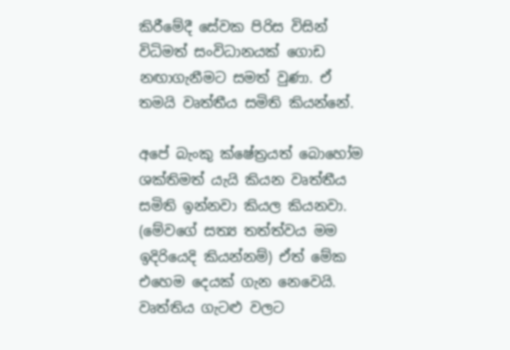කිරීමේදී සේවක පිරිස විසින් විධිමත් සංවිධානයක් ගොඩ නඟාගැනීමට සමත් වුණා. ඒ තමයි වෘත්තීය සමිති කියන්නේ.

අපේ බැංකු ක්ෂේත්‍රයත් බොහෝම ශක්තිමත් යැයි කියන වෘත්තීය සමිති ඉන්නවා කියල කියනවා. (මේවගේ සත්‍ය තත්ත්වය මම ඉදිරියෙදි කියන්නම්) ඒත් මේක එහෙම දෙයක් ගැන නෙවෙයි. වෘත්තිය ගැටළු වලට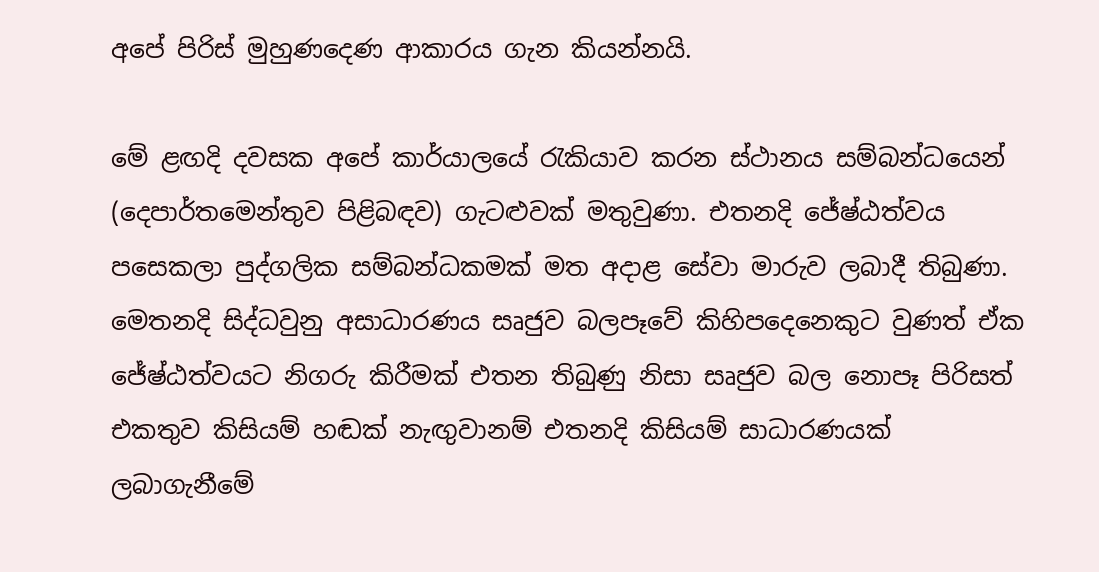අපේ පිරිස් මුහුණදෙණ ආකාරය ගැන කියන්නයි.

මේ ළඟදි දවසක අපේ කාර්යාලයේ රැකියාව කරන ස්ථානය සම්බන්ධයෙන් (දෙපාර්තමෙන්තුව පිළිබඳව) ගැටළුවක් මතුවුණා. එතනදි ජේෂ්ඨත්වය පසෙකලා පුද්ගලික සම්බන්ධකමක් මත අදාළ සේවා මාරුව ලබාදී තිබුණා. මෙතනදි සිද්ධවුනු අසාධාරණය සෘජුව බලපෑවේ කිහිපදෙනෙකුට වුණත් ඒක ජේෂ්ඨත්වයට නිගරු කිරීමක් එතන තිබුණු නිසා සෘජුව බල නොපෑ පිරිසත් එකතුව කිසියම් හඬක් නැඟුවානම් එතනදි කිසියම් සාධාරණයක් ලබාගැනීමේ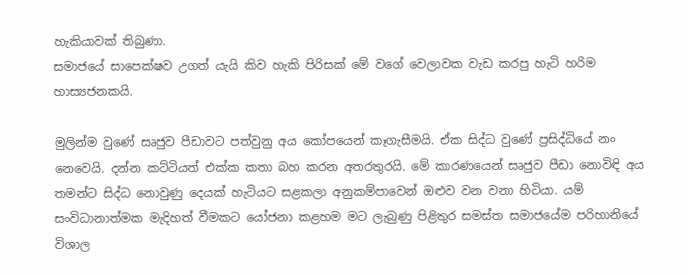හැකියාවක් තිබුණා.
සමාජයේ සාපෙක්ෂව උගත් යැයි කිව හැකි පිරිසක් මේ වගේ වෙලාවක වැඩ කරපු හැටි හරිම හාස්‍යජනකයි.

මුලින්ම වුණේ සෘජුව පීඩාවට පත්වුනු අය කෝපයෙන් කෑගැසීමයි. ඒක සිද්ධ වුණේ ප්‍රසිද්ධියේ නං නෙවෙයි. දන්න කට්ටියත් එක්ක කතා බහ කරන අතරතුරයි. මේ කාර‍ණයෙන් සෘජුව පීඩා නොවිඳි අය තමන්ට සිද්ධ නොවුණු දෙයක් හැටියට සළකලා අනුකම්පාවෙන් ඔළුව වන වනා හිටියා. යම් සංවිධානාත්මක මැදිහත් වීමකට යෝජනා කළහම මට ලැබු‍ණු පිළිතුර සමස්ත සමාජයේම පරිහානියේ විශාල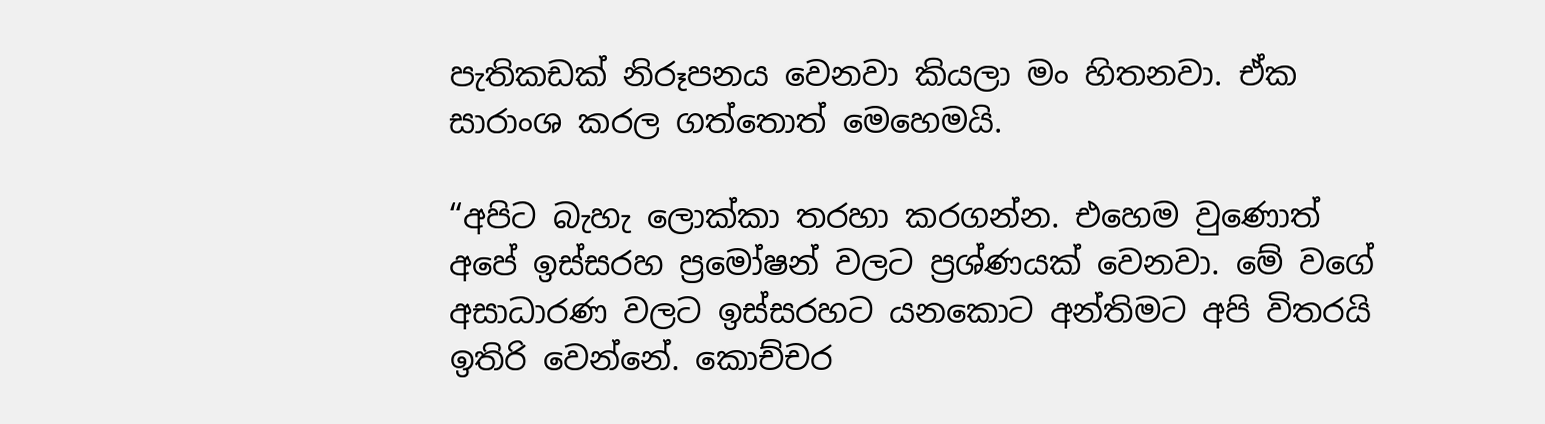පැතිකඩක් නිරූපනය වෙනවා කියලා මං හිතනවා. ඒක සාරාංශ කරල ගත්තොත් මෙහෙමයි.

“අපිට බැහැ ලොක්කා තරහා කරගන්න. එහෙම වුණොත් අපේ ඉස්සරහ ප්‍රමෝෂන් වලට ප්‍රශ්ණයක් වෙනවා. මේ වගේ අසාධාරණ වලට ඉස්සරහට යනකොට අන්තිමට අපි විතරයි ඉතිරි වෙන්නේ. කොච්චර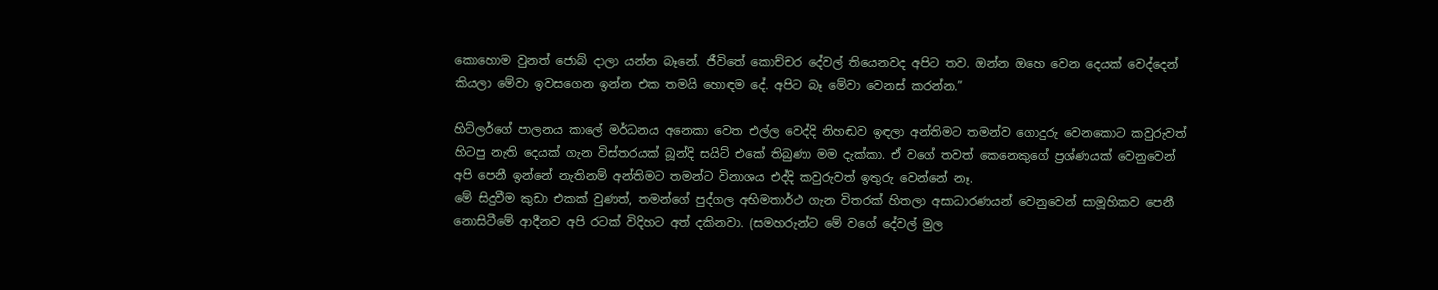කොහොම වුනත් ජොබ් දාලා යන්න බෑනේ. ජීවිතේ කොච්චර දේවල් තියෙනවද අපිට තව. ඔන්න ඔහෙ වෙන දෙයක් වෙද්දෙන් කියලා මේවා ඉවසගෙන ඉන්න එක ‍තමයි හොඳම දේ. අපිට බෑ මේවා වෙනස් කරන්න.”

හිට්ලර්ගේ පාලනය කාලේ මර්ධනය අනෙකා වෙත එල්ල වෙද්දි නිහඬව ඉඳලා අන්තිමට තමන්ව ගොදුරු වෙන‍කොට කවුරුවත් හිටපු නැති දෙයක් ගැන විස්තරයක් බූන්දි සයිට් එකේ තිබුණා මම දැක්කා. ඒ වගේ තවත් කෙනෙකුගේ ප්‍රශ්ණයක් වෙනුවෙන් අපි පෙනී ඉන්නේ නැතිනම් අන්තිමට තමන්ට විනාශය එද්දි කවුරුවත් ‍ඉතුරු වෙන්නේ නෑ.
මේ සිදුවීම කුඩා එකක් වුණත්, තමන්ගේ පුද්ගල අභිමතාර්ථ ගැන විතරක් හිතලා අසාධාරණයන් වෙනුවෙන් සාමූහිකව පෙනී නොසිටීමේ ආදීනව අපි රටක් විදිහට අත් දකිනවා. (සමහරුන්ට මේ වගේ දේවල් මුල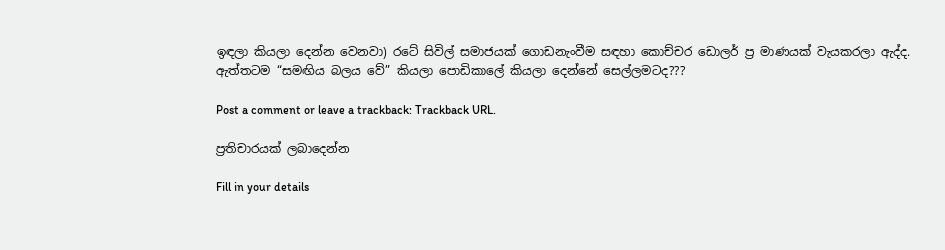ඉඳලා කියලා දෙන්න වෙනවා) රටේ සිවිල් සමාජයක් ගොඩනැංවීම සඳහා කොච්චර ඩොලර් ප්‍ර මාණයක් වැයකරලා ඇද්ද.
ඇත්තටම “සමඟිය බලය වේ” කියලා පොඩිකාලේ කියලා දෙන්නේ සෙල්ලමටද???

Post a comment or leave a trackback: Trackback URL.

ප්‍රතිචාරයක් ලබාදෙන්න

Fill in your details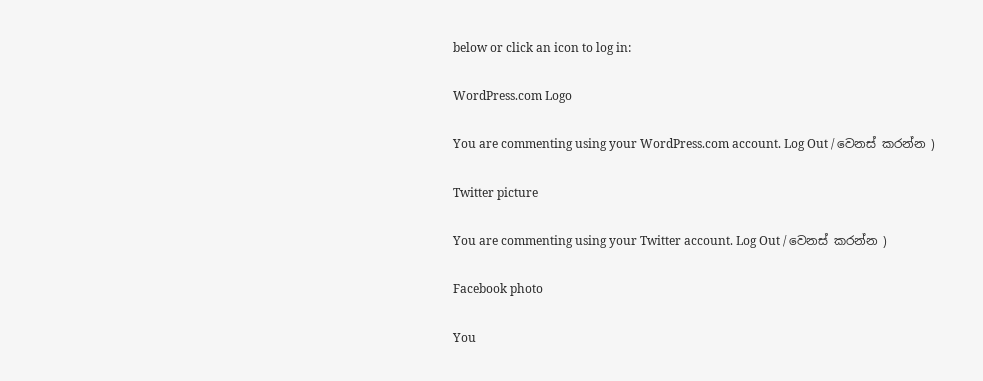below or click an icon to log in:

WordPress.com Logo

You are commenting using your WordPress.com account. Log Out / වෙනස් කරන්න )

Twitter picture

You are commenting using your Twitter account. Log Out / වෙනස් කරන්න )

Facebook photo

You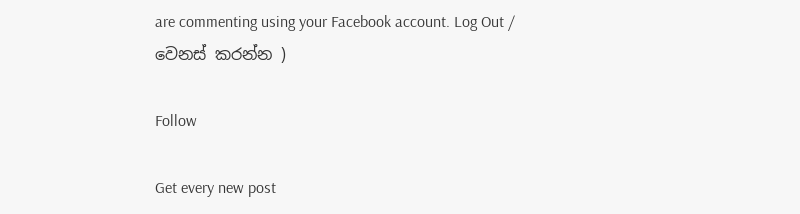are commenting using your Facebook account. Log Out / වෙනස් කරන්න )

Follow

Get every new post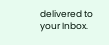delivered to your Inbox.